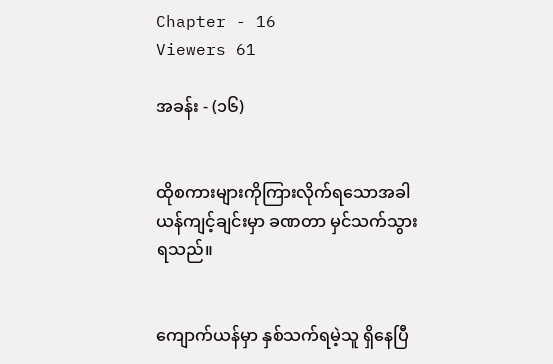Chapter - 16
Viewers 61

အခန်း - (၁၆)


ထိုစကားများကိုကြားလိုက်ရသောအခါ ယန်ကျင့်ချင်းမှာ ခဏတာ မှင်သက်သွားရသည်။


ကျောက်ယန်မှာ နှစ်သက်ရမဲ့သူ ရှိနေပြီ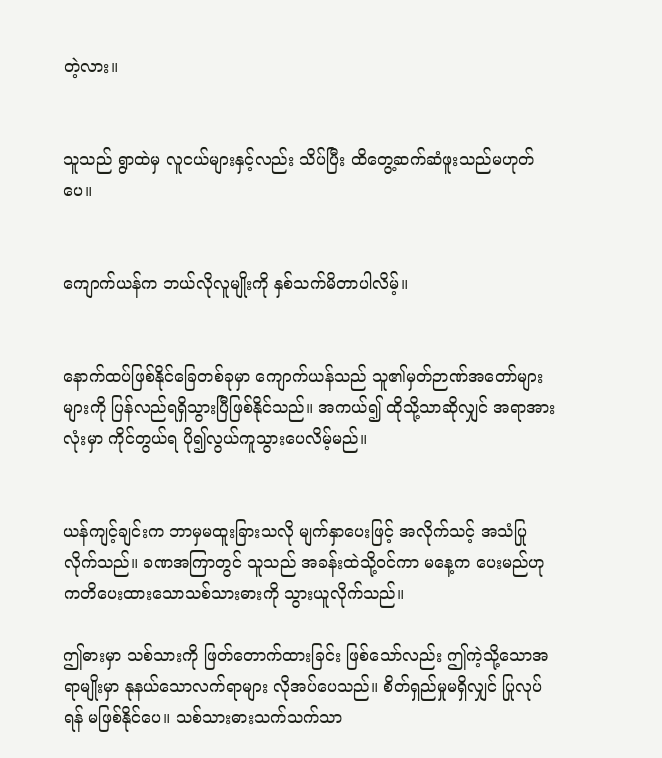တဲ့လား။


သူသည် ရွာထဲမှ လူငယ်များနှင့်လည်း သိပ်ပြီး ထိတွေ့ဆက်ဆံဖူးသည်မဟုတ်ပေ။


ကျောက်ယန်က ဘယ်လိုလူမျိုးကို နှစ်သက်မိတာပါလိမ့်။


နောက်ထပ်ဖြစ်နိုင်ခြေတစ်ခုမှာ ကျောက်ယန်သည် သူ၏မှတ်ဉာဏ်အတော်များများကို ပြန်လည်ရရှိသွားပြီဖြစ်နိုင်သည်။ အကယ်၍ ထိုသို့သာဆိုလျှင် အရာအားလုံးမှာ ကိုင်တွယ်ရ ပို၍လွယ်ကူသွားပေလိမ့်မည်။


ယန်ကျင့်ချင်းက ဘာမှမထူးခြားသလို မျက်နှာပေးဖြင့် အလိုက်သင့် အသံပြုလိုက်သည်။ ခဏအကြာတွင် သူသည် အခန်းထဲသို့ဝင်ကာ မနေ့က ပေးမည်ဟု ကတိပေးထားသောသစ်သားဓားကို သွားယူလိုက်သည်။

ဤဓားမှာ သစ်သားကို ဖြတ်တောက်ထားခြင်း ဖြစ်သော်လည်း ဤကဲ့သို့သောအရာမျိုးမှာ နုနယ်သောလက်ရာများ လိုအပ်ပေသည်။ စိတ်ရှည်မှုမရှိလျှင် ပြုလုပ်ရန် မဖြစ်နိုင်ပေ။ သစ်သားဓားသက်သက်သာ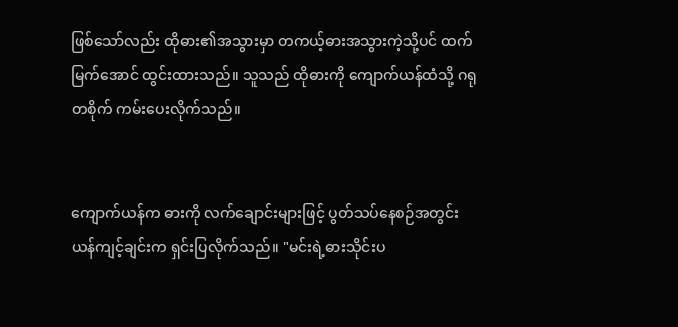ဖြစ်သော်လည်း ထိုဓား၏အသွားမှာ တကယ့်ဓားအသွားကဲ့သို့ပင် ထက်မြက်အောင် ထွင်းထားသည်။ သူသည် ထိုဓားကို ကျောက်ယန်ထံသို့ ဂရုတစိုက် ကမ်းပေးလိုက်သည်။


ကျောက်ယန်က ဓားကို လက်ချောင်းများဖြင့် ပွတ်သပ်နေစဉ်အတွင်း ယန်ကျင့်ချင်းက ရှင်းပြလိုက်သည်။ "မင်းရဲ့ဓားသိုင်းပ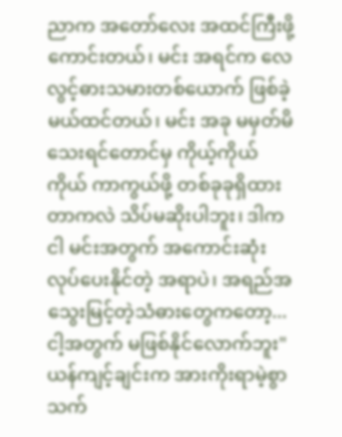ညာက အတော်လေး အထင်ကြီးဖို့ ကောင်းတယ်၊ မင်း အရင်က လေလွင့်ဓားသမားတစ်ယောက် ဖြစ်ခဲ့မယ်ထင်တယ်၊ မင်း အခု မမှတ်မိသေးရင်တောင်မှ ကိုယ့်ကိုယ်ကိုယ် ကာကွယ်ဖို့ တစ်ခုခုရှိထားတာကလဲ သိပ်မဆိုးပါဘူး၊ ဒါက ငါ မင်းအတွက် အကောင်းဆုံးလုပ်ပေးနိုင်တဲ့ အရာပဲ၊ အရည်အသွေးမြင့်တဲ့သံဓားတွေကတော့... ငါ့အတွက် မဖြစ်နိုင်လောက်ဘူး" ယန်ကျင့်ချင်းက အားကိုးရာမဲ့စွာ သက်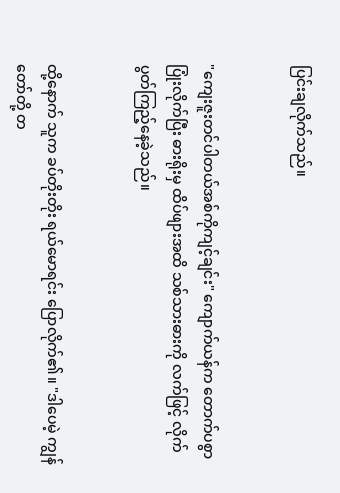ပြင်းချလိုက်သည်။


"ကျေးဇူးတင်ပါတယ်အစ်ကိုကျင့်ချင်း" ကျောက်ယန်က တောက်ပစွာ ပြုံးလိုက်ပြီး ဓားရိုးမှ ထိပ်ဖျားအထိ သစ်သားဓားကို လက်ဖြင့် လိုက်ပွတ်ကြည့်နေခဲ့သည်။


ထို့နောက် သူက ခပ်တိုးတိုး ရယ်မောရင်း ပြောလိုက်၏။ "ဒါပေမဲ့ ကျွန်တော်တို့ တ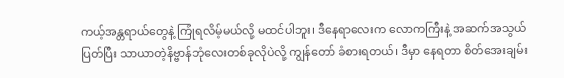ကယ့်အန္တရာယ်တွေနဲ့ ကြုံရလိမ့်မယ်လို့ မထင်ပါဘူး၊ ဒီနေရာလေးက လောကကြီးနဲ့ အဆက်အသွယ်ပြတ်ပြီး သာယာတဲ့နိဗ္ဗာန်ဘုံလေးတစ်ခုလိုပဲလို့ ကျွန်တော် ခံစားရတယ်၊ ဒီမှာ နေရတာ စိတ်အေးချမ်း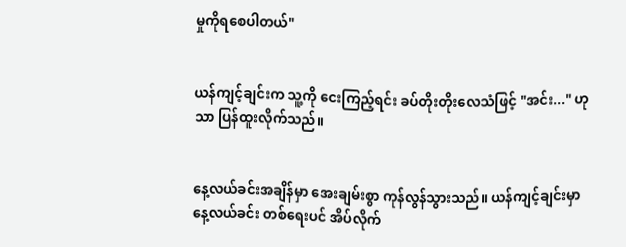မှုကိုရစေပါတယ်"


ယန်ကျင့်ချင်းက သူ့ကို ငေးကြည့်ရင်း ခပ်တိုးတိုးလေသံဖြင့် "အင်း..." ဟုသာ ပြန်ထူးလိုက်သည်။


နေ့လယ်ခင်းအချိန်မှာ အေးချမ်းစွာ ကုန်လွန်သွားသည်။ ယန်ကျင့်ချင်းမှာ နေ့လယ်ခင်း တစ်ရေးပင် အိပ်လိုက်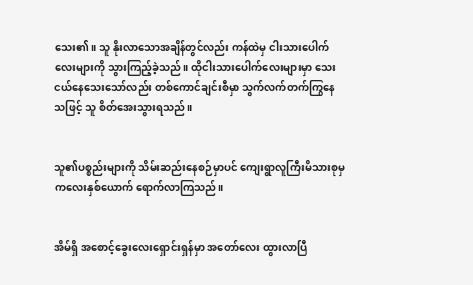သေး၏။ သူ နိုးလာသောအချိန်တွင်လည်း ကန်ထဲမှ ငါးသားပေါက်လေးများကို သွားကြည့်ခဲ့သည်။ ထိုငါးသားပေါက်လေးများမှာ သေးငယ်နေသေးသော်လည်း တစ်ကောင်ချင်းစီမှာ သွက်လက်တက်ကြွနေသဖြင့် သူ စိတ်အေးသွားရသည်။


သူ၏ပစ္စည်းများကို သိမ်းဆည်းနေစဉ်မှာပင် ကျေးရွာလူကြီးမိသားစုမှ ကလေးနှစ်ယောက် ရောက်လာကြသည်။


အိမ်ရှိ အစောင့်ခွေးလေးရှောင်းရှန်မှာ အတော်လေး ထွားလာပြီ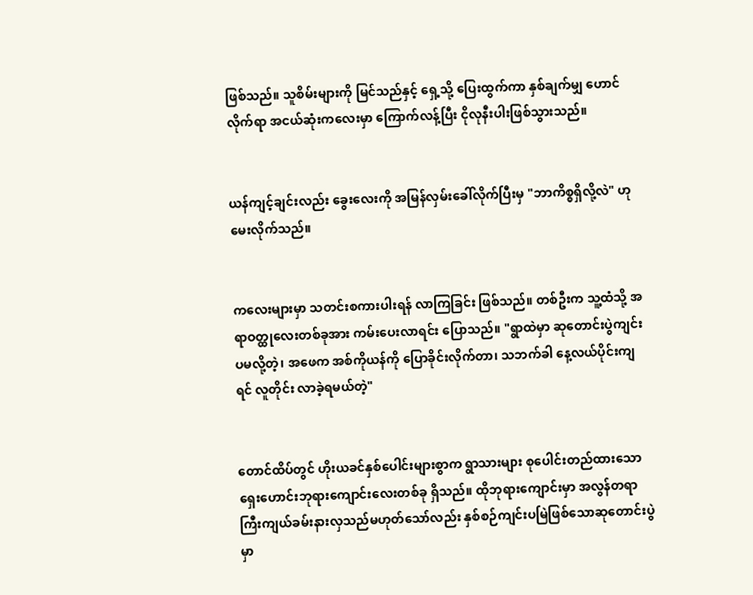ဖြစ်သည်။ သူစိမ်းများကို မြင်သည်နှင့် ရှေ့သို့ ပြေးထွက်ကာ နှစ်ချက်မျှ ဟောင်လိုက်ရာ အငယ်ဆုံးကလေးမှာ ကြောက်လန့်ပြီး ငိုလုနီးပါးဖြစ်သွားသည်။


ယန်ကျင့်ချင်းလည်း ခွေးလေးကို အမြန်လှမ်းခေါ်လိုက်ပြီးမှ "ဘာကိစ္စရှိလို့လဲ" ဟု မေးလိုက်သည်။


ကလေးများမှာ သတင်းစကားပါးရန် လာကြခြင်း ဖြစ်သည်။ တစ်ဦးက သူ့ထံသို့ အရာဝတ္ထုလေးတစ်ခုအား ကမ်းပေးလာရင်း ပြောသည်။ "ရွာထဲမှာ ဆုတောင်းပွဲကျင်းပမလို့တဲ့၊ အဖေက အစ်ကိုယန်ကို ပြောခိုင်းလိုက်တာ၊ သဘက်ခါ နေ့လယ်ပိုင်းကျရင် လူတိုင်း လာခဲ့ရမယ်တဲ့"


တောင်ထိပ်တွင် ဟိုးယခင်နှစ်ပေါင်းများစွာက ရွာသားများ စုပေါင်းတည်ထားသောရှေးဟောင်းဘုရားကျောင်းလေးတစ်ခု ရှိသည်။ ထိုဘုရားကျောင်းမှာ အလွန်တရာ ကြီးကျယ်ခမ်းနားလှသည်မဟုတ်သော်လည်း နှစ်စဉ်ကျင်းပမြဲဖြစ်သောဆုတောင်းပွဲမှာ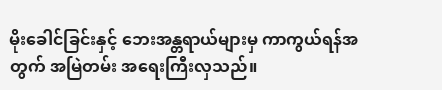မိုးခေါင်ခြင်းနှင့် ဘေးအန္တရာယ်များမှ ကာကွယ်ရန်အတွက် အမြဲတမ်း အရေးကြီးလှသည်။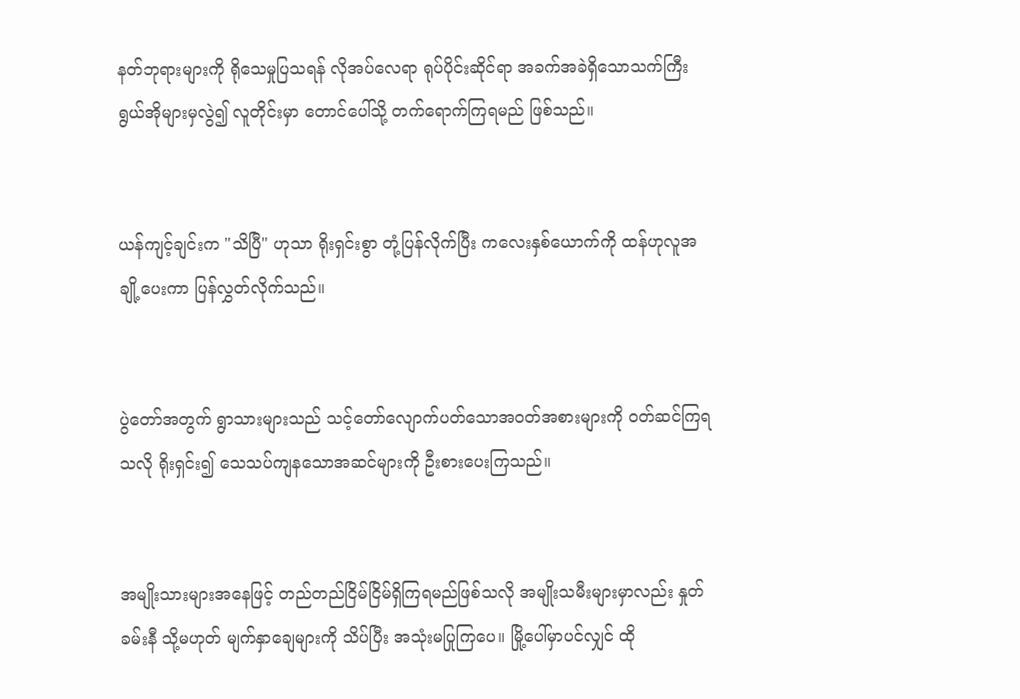နတ်ဘုရားများကို ရိုသေမှုပြသရန် လိုအပ်လေရာ ရုပ်ပိုင်းဆိုင်ရာ အခက်အခဲရှိသောသက်ကြီးရွယ်အိုများမှလွဲ၍ လူတိုင်းမှာ တောင်ပေါ်သို့ တက်ရောက်ကြရမည် ဖြစ်သည်။


ယန်ကျင့်ချင်းက "သိပြီ" ဟုသာ ရိုးရှင်းစွာ တုံ့ပြန်လိုက်ပြီး ကလေးနှစ်ယောက်ကို ထန်ဟုလူအချို့ပေးကာ ပြန်လွှတ်လိုက်သည်။


ပွဲတော်အတွက် ရွာသားများသည် သင့်တော်လျောက်ပတ်သောအဝတ်အစားများကို ဝတ်ဆင်ကြရသလို ရိုးရှင်း၍ သေသပ်ကျနသောအဆင်များကို ဦးစားပေးကြသည်။


အမျိုးသားများအနေဖြင့် တည်တည်ငြိမ်ငြိမ်ရှိကြရမည်ဖြစ်သလို အမျိုးသမီးများမှာလည်း နှုတ်ခမ်းနီ သို့မဟုတ် မျက်နှာချေများကို သိပ်ပြီး အသုံးမပြုကြပေ။ မြို့ပေါ်မှာပင်လျှင် ထို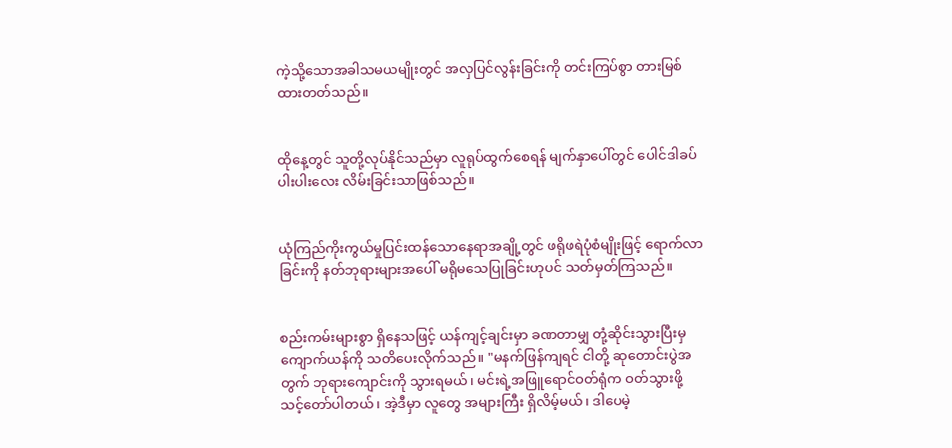ကဲ့သို့သောအခါသမယမျိုးတွင် အလှပြင်လွန်းခြင်းကို တင်းကြပ်စွာ တားမြစ်ထားတတ်သည်။


ထိုနေ့တွင် သူတို့လုပ်နိုင်သည်မှာ လူရုပ်ထွက်စေရန် မျက်နှာပေါ်တွင် ပေါင်ဒါခပ်ပါးပါးလေး လိမ်းခြင်းသာဖြစ်သည်။


ယုံကြည်ကိုးကွယ်မှုပြင်းထန်သောနေရာအချို့တွင် ဖရိုဖရဲပုံစံမျိုးဖြင့် ရောက်လာခြင်းကို နတ်ဘုရားများအပေါ် မရိုမသေပြုခြင်းဟုပင် သတ်မှတ်ကြသည်။


စည်းကမ်းများစွာ ရှိနေသဖြင့် ယန်ကျင့်ချင်းမှာ ခဏတာမျှ တုံ့ဆိုင်းသွားပြီးမှ ကျောက်ယန်ကို သတိပေးလိုက်သည်။ "မနက်ဖြန်ကျရင် ငါတို့ ဆုတောင်းပွဲအတွက် ဘုရားကျောင်းကို သွားရမယ်၊ မင်းရဲ့အဖြူရောင်ဝတ်ရုံက ဝတ်သွားဖို့ သင့်တော်ပါတယ်၊ အဲ့ဒီမှာ လူတွေ အများကြီး ရှိလိမ့်မယ်၊ ဒါပေမဲ့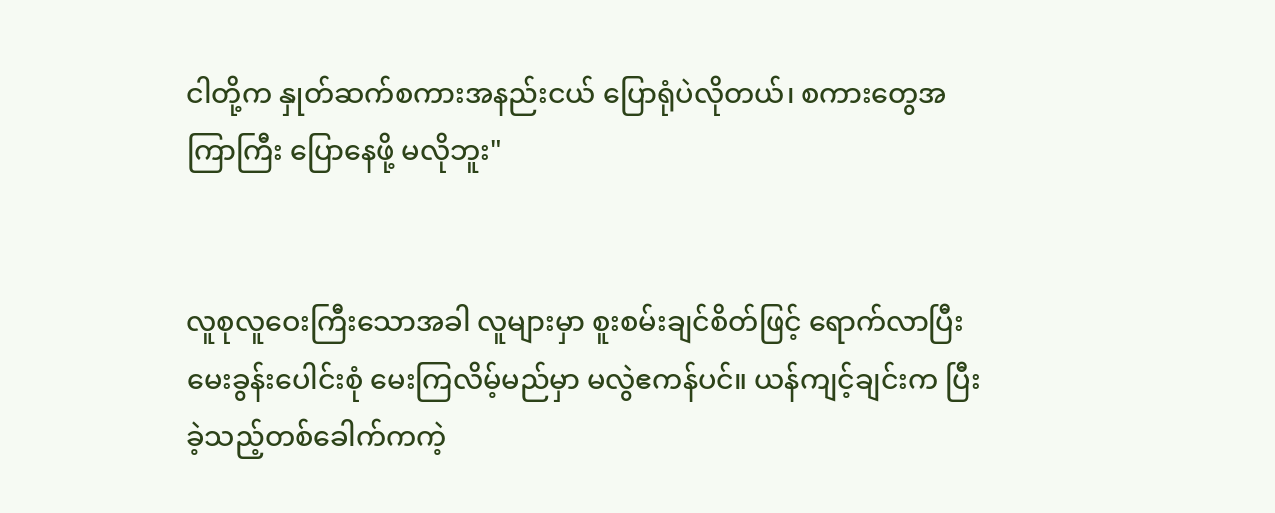ငါတို့က နှုတ်ဆက်စကားအနည်းငယ် ပြောရုံပဲလိုတယ်၊ စကားတွေအကြာကြီး ပြောနေဖို့ မလိုဘူး"


လူစုလူဝေးကြီးသောအခါ လူများမှာ စူးစမ်းချင်စိတ်ဖြင့် ရောက်လာပြီး မေးခွန်းပေါင်းစုံ မေးကြလိမ့်မည်မှာ မလွဲဧကန်ပင်။ ယန်ကျင့်ချင်းက ပြီးခဲ့သည့်တစ်ခေါက်ကကဲ့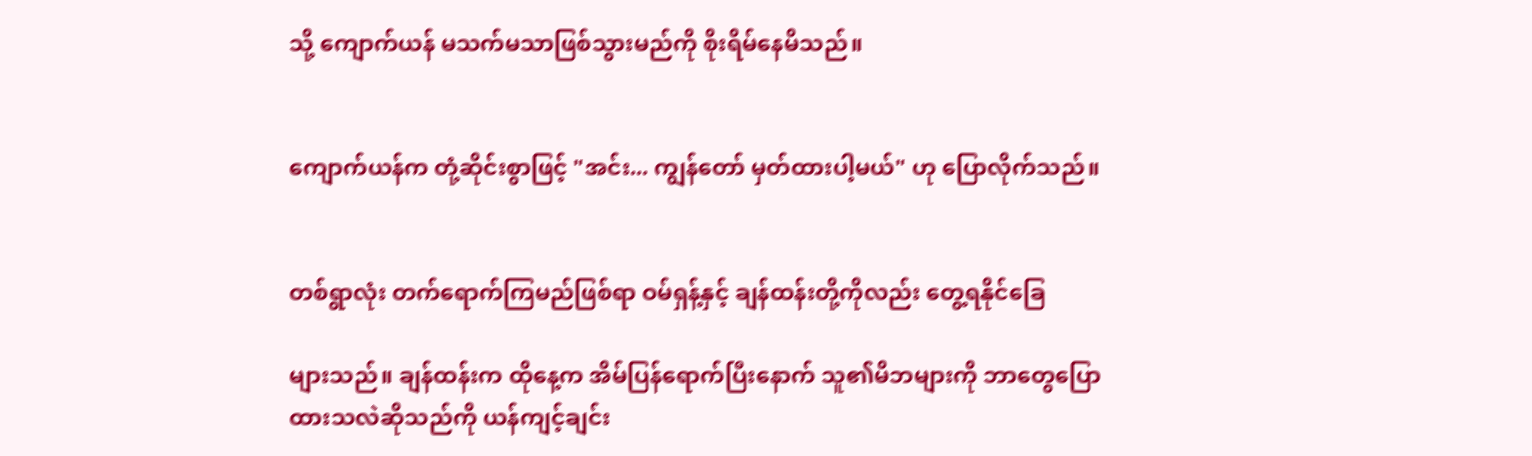သို့ ကျောက်ယန် မသက်မသာဖြစ်သွားမည်ကို စိုးရိမ်နေမိသည်။


ကျောက်ယန်က တုံ့ဆိုင်းစွာဖြင့် "အင်း... ကျွန်တော် မှတ်ထားပါ့မယ်" ဟု ပြောလိုက်သည်။


တစ်ရွာလုံး တက်ရောက်ကြမည်ဖြစ်ရာ ဝမ်ရှန့်နှင့် ချန်ထန်းတို့ကိုလည်း တွေ့ရနိုင်ခြေ

များသည်။ ချန်ထန်းက ထိုနေ့က အိမ်ပြန်ရောက်ပြီးနောက် သူ၏မိဘများကို ဘာတွေပြောထားသလဲဆိုသည်ကို ယန်ကျင့်ချင်း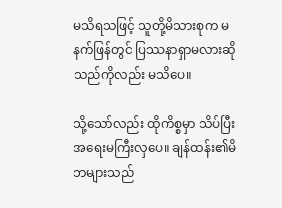မသိရသဖြင့် သူတို့မိသားစုက မနက်ဖြန်တွင် ပြဿနာရှာမလားဆိုသည်ကိုလည်း မသိပေ။

သို့သော်လည်း ထိုကိစ္စမှာ သိပ်ပြီး အရေးမကြီးလှပေ။ ချန်ထန်း၏မိဘများသည်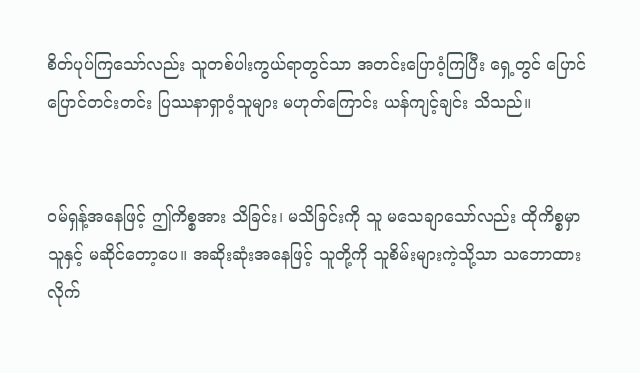စိတ်ပုပ်ကြသော်လည်း သူတစ်ပါးကွယ်ရာတွင်သာ အတင်းပြောဝံ့ကြပြီး ရှေ့တွင် ပြောင်ပြောင်တင်းတင်း ပြဿနာရှာဝံ့သူများ မဟုတ်ကြောင်း ယန်ကျင့်ချင်း သိသည်။


ဝမ်ရှန့်အနေဖြင့် ဤကိစ္စအား သိခြင်း၊ မသိခြင်းကို သူ မသေချာသော်လည်း ထိုကိစ္စမှာ သူနှင့် မဆိုင်တော့ပေ။ အဆိုးဆုံးအနေဖြင့် သူတို့ကို သူစိမ်းများကဲ့သို့သာ သဘောထားလိုက်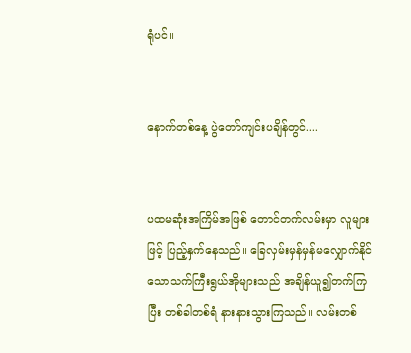ရုံပင်။


နောက်တစ်နေ့ ပွဲတော်ကျင်းပချိန်တွင်....


ပထမဆုံးအကြိမ်အဖြစ် တောင်တက်လမ်းမှာ လူများဖြင့် ပြည့်နှက်နေသည်။ ခြေလှမ်းမှန်မှန်မလျှောက်နိုင်သောသက်ကြီးရွယ်အိုများသည် အချိန်ယူ၍တက်ကြပြီး တစ်ခါတစ်ရံ နားနားသွားကြသည်။ လမ်းတစ်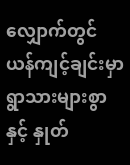လျှောက်တွင် ယန်ကျင့်ချင်းမှာ ရွာသားများစွာနှင့် နှုတ်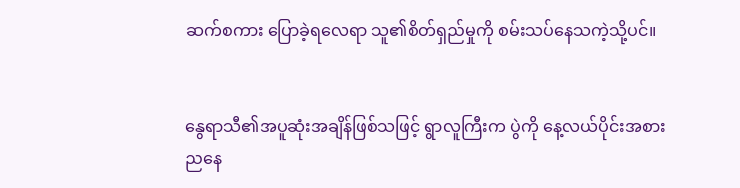ဆက်စကား ပြောခဲ့ရလေရာ သူ၏စိတ်ရှည်မှုကို စမ်းသပ်နေသကဲ့သို့ပင်။


နွေရာသီ၏အပူဆုံးအချိန်ဖြစ်သဖြင့် ရွာလူကြီးက ပွဲကို နေ့လယ်ပိုင်းအစား ညနေ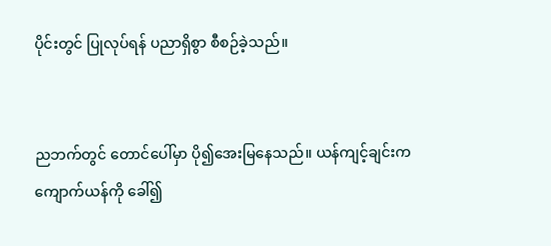ပိုင်းတွင် ပြုလုပ်ရန် ပညာရှိစွာ စီစဉ်ခဲ့သည်။


ညဘက်တွင် တောင်ပေါ်မှာ ပို၍အေးမြနေသည်။ ယန်ကျင့်ချင်းက ကျောက်ယန်ကို ခေါ်၍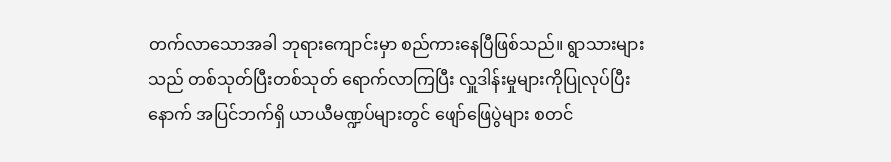တက်လာသောအခါ ဘုရားကျောင်းမှာ စည်ကားနေပြီဖြစ်သည်။ ရွာသားများသည် တစ်သုတ်ပြီးတစ်သုတ် ရောက်လာကြပြီး လှူဒါန်းမှုများကိုပြုလုပ်ပြီးနောက် အပြင်ဘက်ရှိ ယာယီမဏ္ဍပ်များတွင် ဖျော်ဖြေပွဲများ စတင်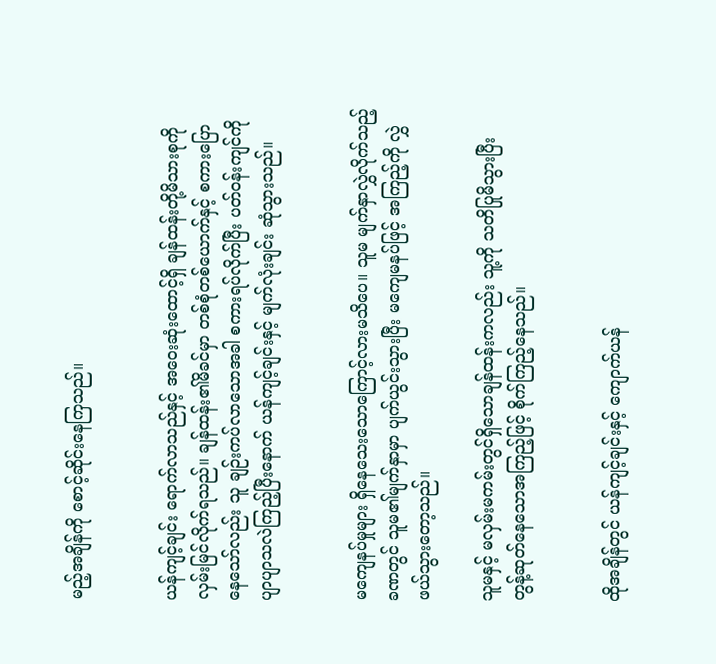မည့်အချိန်ကို စောင့်ဆိုင်းနေကြသည်။


ယန်ကျင့်ချင်း ရောက်လာသည်နှင့် အဝေးဆုံးထောင့်ရှိ ချန်ထန်းတို့မိသားစုကို လှမ်းမြင်လိုက်ရသည်။ ချန်ထန်း၏မိခင်မှာ တစ်စုံတစ်ယောက်နှင့် စကားပြောနေသော်လည်း သူ ချဉ်းကပ်လာသောအခါ စကားရပ်လိုက်ပြီး ပတ်ဝန်းကျင်ကို ပျာပျာသလဲကြည့်ပြီးနောက် ယန်ကျင့်ချင်းနှင့် မျက်လုံးချင်း ဆုံသွားသည်။


မကျေနပ်မှုများ ရှိနေသေးသောကြောင့်လားမသိပေ။ သူမ မျက်နှာလွှဲလိုက်သည့်ခဏတွင် သူမ၏မျက်နှာမှာ ပျက်ယွင်းသွားပြီး မကျေမနပ်ဖြင့် အကြည့်ကို လွှဲဖယ်သွားတော့သည်။

သူမနှင့် မလှမ်းမကမ်းတွင်ရှိသောချန်ထန်းကလည်း သူ့ကို သတိပြုမိသွားပြီး တွန့်ဆုတ်နေသောအကြည့်ဖြင့် စိုက်ကြည့်နေသည်။


ထိုအချိန်တွင် ယန်ကျင့်ချင်းနှင့် ကျောက်ယန်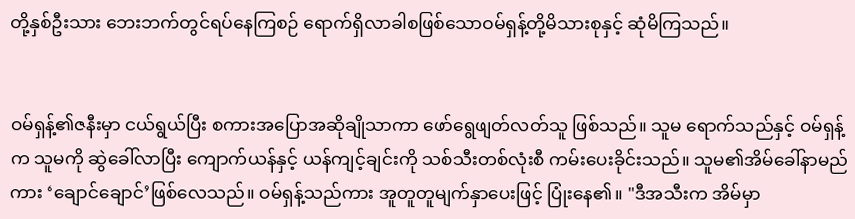တို့နှစ်ဦးသား ဘေးဘက်တွင်ရပ်နေကြစဉ် ရောက်ရှိလာခါစဖြစ်သောဝမ်ရှန့်တို့မိသားစုနှင့် ဆုံမိကြသည်။


ဝမ်ရှန့်၏ဇနီးမှာ ငယ်ရွယ်ပြီး စကားအပြောအဆိုချိုသာကာ ဖော်ရွေဖျတ်လတ်သူ ဖြစ်သည်။ သူမ ရောက်သည်နှင့် ဝမ်ရှန့်က သူမကို ဆွဲခေါ်လာပြီး ကျောက်ယန်နှင့် ယန်ကျင့်ချင်းကို သစ်သီးတစ်လုံးစီ ကမ်းပေးခိုင်းသည်။ သူမ၏အိမ်ခေါ်နာမည်ကား ‘ချောင်ချောင်’ဖြစ်လေသည်။ ဝမ်ရှန့်သည်ကား အူတူတူမျက်နှာပေးဖြင့် ပြုံးနေ၏။ "ဒီအသီးက အိမ်မှာ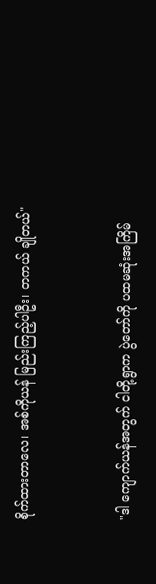စိုက်ထားတာလေ၊ အစ်ကိုယန် မြည်းကြည့်ပါဦး၊ တကယ် ချိုတယ်"


"ဒါ ကျောက်ယန်အတွက် ငါတို့ရွာက ပွဲတော်ကို ပထမဆုံးအကြိမ်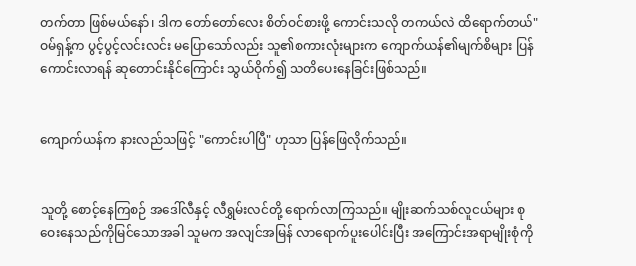တက်တာ ဖြစ်မယ်နော်၊ ဒါက တော်တော်လေး စိတ်ဝင်စားဖို့ ကောင်းသလို တကယ်လဲ ထိရောက်တယ်" ဝမ်ရှန့်က ပွင့်ပွင့်လင်းလင်း မပြောသော်လည်း သူ၏စကားလုံးများက ကျောက်ယန်၏မျက်စိများ ပြန်ကောင်းလာရန် ဆုတောင်းနိုင်ကြောင်း သွယ်ဝိုက်၍ သတိပေးနေခြင်းဖြစ်သည်။


ကျောက်ယန်က နားလည်သဖြင့် "ကောင်းပါပြီ" ဟုသာ ပြန်ဖြေလိုက်သည်။


သူတို့ စောင့်နေကြစဉ် အဒေါ်လီနှင့် လီရွှမ်းလင်တို့ ရောက်လာကြသည်။ မျိုးဆက်သစ်လူငယ်များ စုဝေးနေသည်ကိုမြင်သောအခါ သူမက အလျင်အမြန် လာရောက်ပူးပေါင်းပြီး အကြောင်းအရာမျိုးစုံကို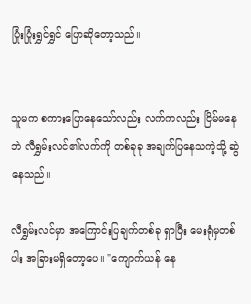ပြုံးပြုံးရွှင်ရွှင် ပြောဆိုတော့သည်။


သူမက စကားပြောနေသော်လည်း လက်ကလည်း ငြိမ်မနေဘဲ လီရွှမ်းလင်၏လက်ကို တစ်ခုခု အချက်ပြနေသကဲ့သို့ ဆွဲနေသည်။

လီရွှမ်းလင်မှာ အကြောင်းပြချက်တစ်ခု ရှာပြီး မေးရုံမှတစ်ပါး အခြားမရှိတော့ပေ။ "ကျောက်ယန် နေ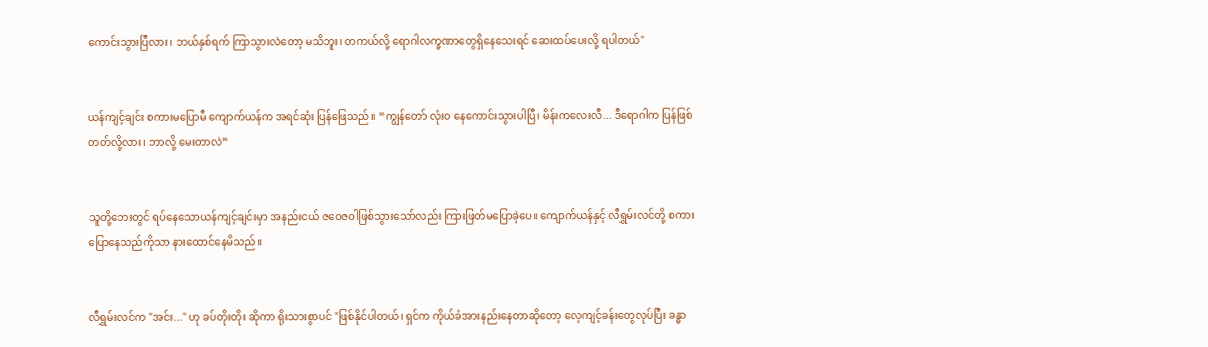ကောင်းသွားပြီလား၊ ဘယ်နှစ်ရက် ကြာသွားလဲတော့ မသိဘူး၊ တကယ်လို့ ရောဂါလက္ခဏာတွေရှိနေသေးရင် ဆေးထပ်ပေးလို့ ရပါတယ်"


ယန်ကျင့်ချင်း စကားမပြောမီ ကျောက်ယန်က အရင်ဆုံး ပြန်ဖြေသည်။ “ကျွန်တော် လုံးဝ နေကောင်းသွားပါပြီ၊ မိန်းကလေးလီ... ဒီရောဂါက ပြန်ဖြစ်တတ်လို့လား၊ ဘာလို့ မေးတာလဲ”


သူတို့ဘေးတွင် ရပ်နေသောယန်ကျင့်ချင်းမှာ အနည်းငယ် ဇဝေဇဝါဖြစ်သွားသော်လည်း ကြားဖြတ်မပြောခဲ့ပေ။ ကျောက်ယန်နှင့် လီရွှမ်းလင်တို့ စကားပြောနေသည်ကိုသာ နားထောင်နေမိသည်။


လီရွှမ်းလင်က "အင်း..." ဟု ခပ်တိုးတိုး ဆိုကာ ရိုးသားစွာပင် "ဖြစ်နိုင်ပါတယ်၊ ရှင်က ကိုယ်ခံအားနည်းနေတာဆိုတော့ လေ့ကျင့်ခန်းတွေလုပ်ပြီး ခန္ဓာ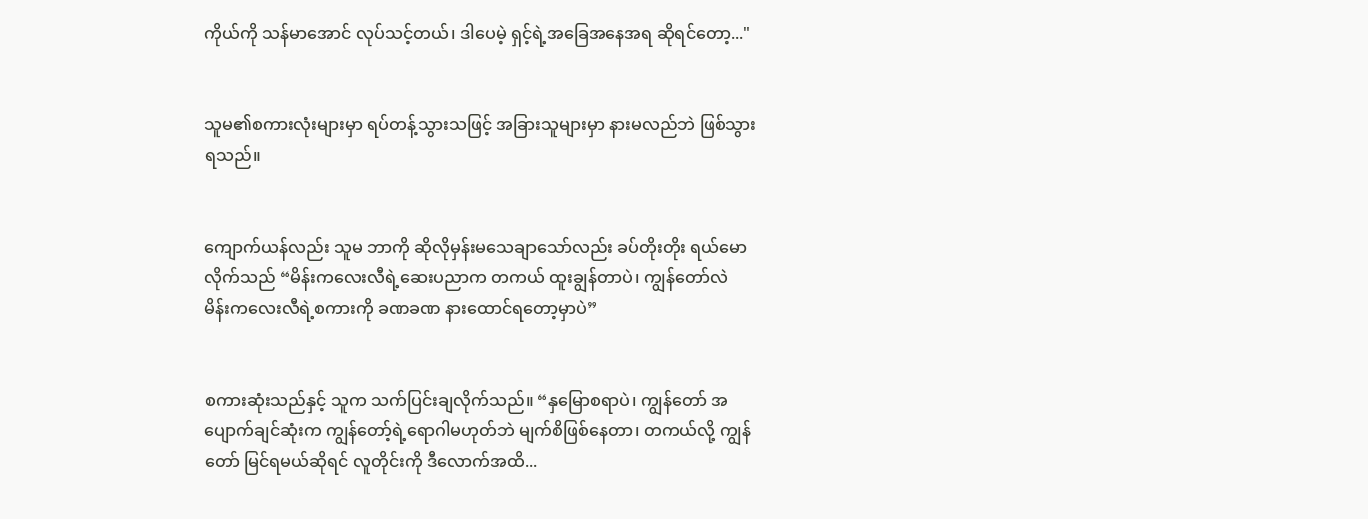ကိုယ်ကို သန်မာအောင် လုပ်သင့်တယ်၊ ဒါပေမဲ့ ရှင့်ရဲ့အခြေအနေအရ ဆိုရင်တော့..."


သူမ၏စကားလုံးများမှာ ရပ်တန့်သွားသဖြင့် အခြားသူများမှာ နားမလည်ဘဲ ဖြစ်သွားရသည်။


ကျောက်ယန်လည်း သူမ ဘာကို ဆိုလိုမှန်းမသေချာသော်လည်း ခပ်တိုးတိုး ရယ်မောလိုက်သည် “မိန်းကလေးလီရဲ့ဆေးပညာက တကယ် ထူးချွန်တာပဲ၊ ကျွန်တော်လဲ မိန်းကလေးလီရဲ့စကားကို ခဏခဏ နားထောင်ရတော့မှာပဲ”


စကားဆုံးသည်နှင့် သူက သက်ပြင်းချလိုက်သည်။ “နှမြောစရာပဲ၊ ကျွန်တော် အပျောက်ချင်ဆုံးက ကျွန်တော့်ရဲ့ရောဂါမဟုတ်ဘဲ မျက်စိဖြစ်နေတာ၊ တကယ်လို့ ကျွန်တော် မြင်ရမယ်ဆိုရင် လူတိုင်းကို ဒီလောက်အထိ...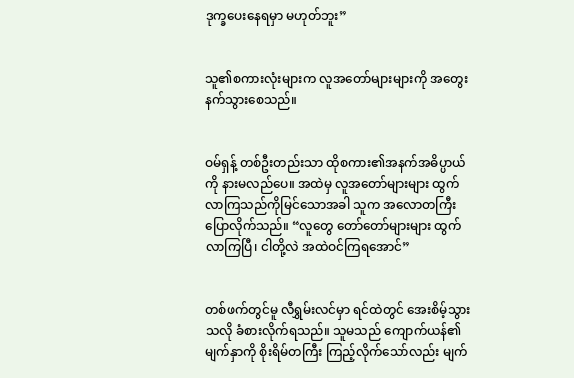ဒုက္ခပေးနေရမှာ မဟုတ်ဘူး”


သူ၏စကားလုံးများက လူအတော်များများကို အတွေးနက်သွားစေသည်။


ဝမ်ရှန့် တစ်ဦးတည်းသာ ထိုစကား၏အနက်အဓိပ္ပာယ်ကို နားမလည်ပေ။ အထဲမှ လူအတော်များများ ထွက်လာကြသည်ကိုမြင်သောအခါ သူက အလောတကြီး ပြောလိုက်သည်။ “လူတွေ တော်တော်များများ ထွက်လာကြပြီ၊ ငါတို့လဲ အထဲဝင်ကြရအောင်”


တစ်ဖက်တွင်မူ လီရွှမ်းလင်မှာ ရင်ထဲတွင် အေးစိမ့်သွားသလို ခံစားလိုက်ရသည်။ သူမသည် ကျောက်ယန်၏မျက်နှာကို စိုးရိမ်တကြီး ကြည့်လိုက်သော်လည်း မျက်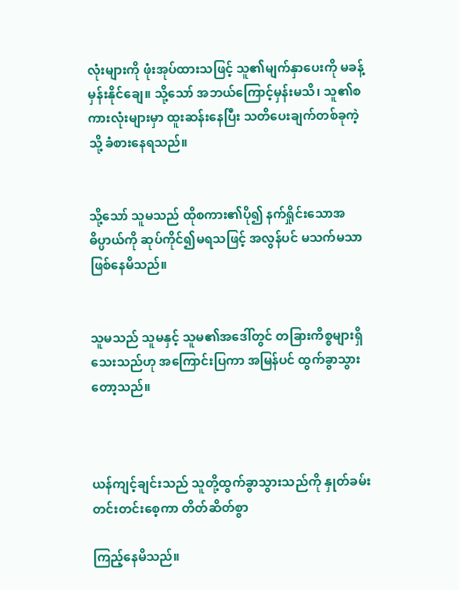လုံးများကို ဖုံးအုပ်ထားသဖြင့် သူ၏မျက်နှာပေးကို မခန့်မှန်းနိုင်ချေ။ သို့သော် အဘယ်ကြောင့်မှန်းမသိ၊ သူ၏စကားလုံးများမှာ ထူးဆန်းနေပြီး သတိပေးချက်တစ်ခုကဲ့သို့ ခံစားနေရသည်။


သို့သော် သူမသည် ထိုစကား၏ပို၍ နက်ရှိုင်းသောအဓိပ္ပာယ်ကို ဆုပ်ကိုင်၍မရသဖြင့် အလွန်ပင် မသက်မသာဖြစ်နေမိသည်။


သူမသည် သူမနှင့် သူမ၏အဒေါ်တွင် တခြားကိစ္စများရှိသေးသည်ဟု အကြောင်းပြကာ အမြန်ပင် ထွက်ခွာသွားတော့သည်။



ယန်ကျင့်ချင်းသည် သူတို့ထွက်ခွာသွားသည်ကို နှုတ်ခမ်းတင်းတင်းစေ့ကာ တိတ်ဆိတ်စွာ

ကြည့်နေမိသည်။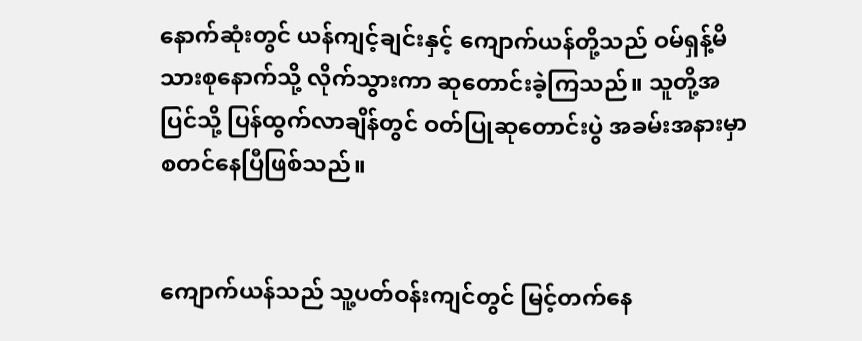နောက်ဆုံးတွင် ယန်ကျင့်ချင်းနှင့် ကျောက်ယန်တို့သည် ဝမ်ရှန့်မိသားစုနောက်သို့ လိုက်သွားကာ ဆုတောင်းခဲ့ကြသည်။ သူတို့အပြင်သို့ ပြန်ထွက်လာချိန်တွင် ဝတ်ပြုဆုတောင်းပွဲ အခမ်းအနားမှာ စတင်နေပြီဖြစ်သည်။


ကျောက်ယန်သည် သူ့ပတ်ဝန်းကျင်တွင် မြင့်တက်နေ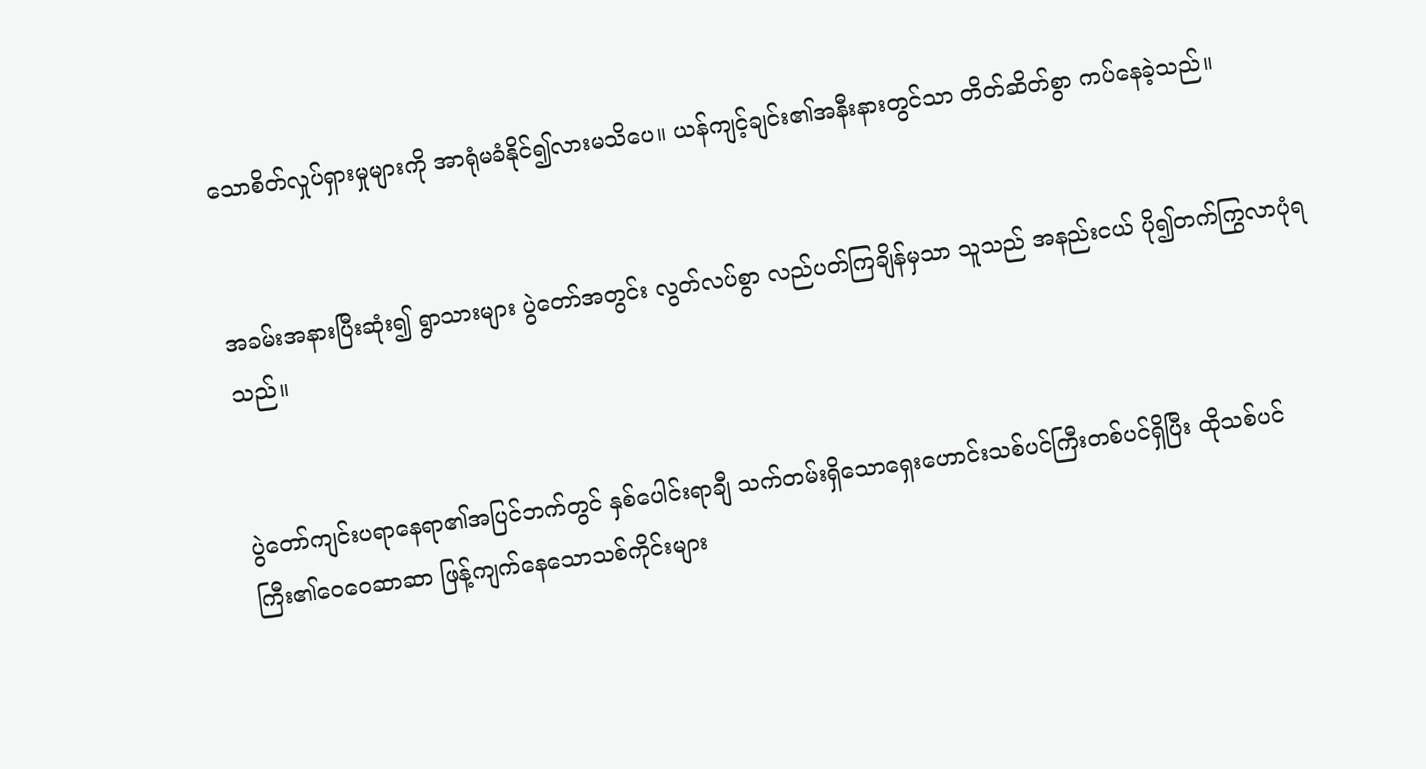သောစိတ်လှုပ်ရှားမှုများကို အာရုံမခံနိုင်၍လားမသိပေ။ ယန်ကျင့်ချင်း၏အနီးနားတွင်သာ တိတ်ဆိတ်စွာ ကပ်နေခဲ့သည်။


အခမ်းအနားပြီးဆုံး၍ ရွာသားများ ပွဲတော်အတွင်း လွတ်လပ်စွာ လည်ပတ်ကြချိန်မှသာ သူသည် အနည်းငယ် ပို၍တက်ကြွလာပုံရသည်။


ပွဲတော်ကျင်းပရာနေရာ၏အပြင်ဘက်တွင် နှစ်ပေါင်းရာချီ သက်တမ်းရှိသောရှေးဟောင်းသစ်ပင်ကြီးတစ်ပင်ရှိပြီး ထိုသစ်ပင်ကြီး၏ဝေဝေဆာဆာ ဖြန့်ကျက်နေသောသစ်ကိုင်းများ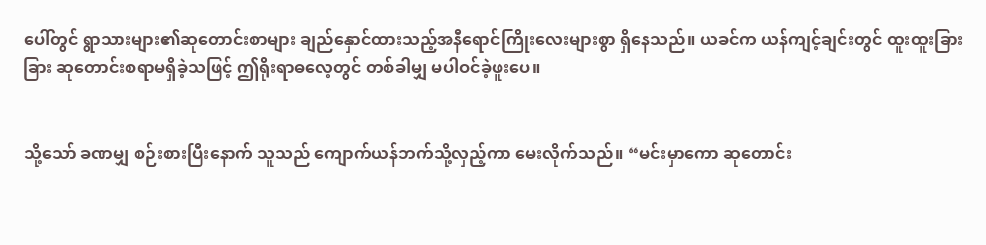ပေါ်တွင် ရွာသားများ၏ဆုတောင်းစာများ ချည်နှောင်ထားသည့်အနီရောင်ကြိုးလေးများစွာ ရှိနေသည်။ ယခင်က ယန်ကျင့်ချင်းတွင် ထူးထူးခြားခြား ဆုတောင်းစရာမရှိခဲ့သဖြင့် ဤရိုးရာဓလေ့တွင် တစ်ခါမျှ မပါဝင်ခဲ့ဖူးပေ။


သို့သော် ခဏမျှ စဉ်းစားပြီးနောက် သူသည် ကျောက်ယန်ဘက်သို့လှည့်ကာ မေးလိုက်သည်။ “မင်းမှာကော ဆုတောင်း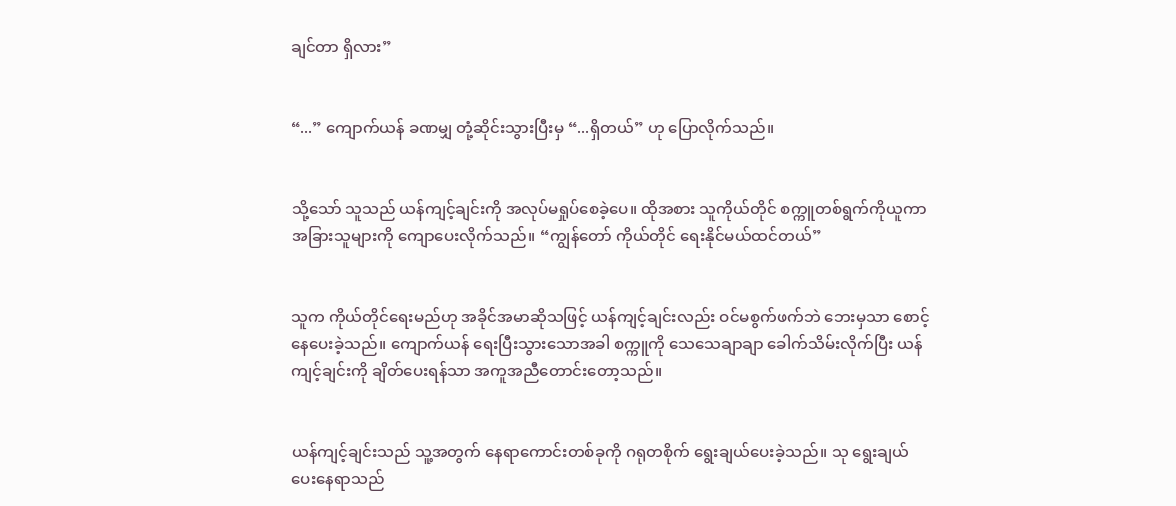ချင်တာ ရှိလား”


“...” ကျောက်ယန် ခဏမျှ တုံ့ဆိုင်းသွားပြီးမှ “...ရှိတယ်” ဟု ပြောလိုက်သည်။


သို့သော် သူသည် ယန်ကျင့်ချင်းကို အလုပ်မရှုပ်စေခဲ့ပေ။ ထိုအစား သူကိုယ်တိုင် စက္ကူတစ်ရွက်ကိုယူကာ အခြားသူများကို ကျောပေးလိုက်သည်။ “ကျွန်တော် ကိုယ်တိုင် ရေးနိုင်မယ်ထင်တယ်”


သူက ကိုယ်တိုင်ရေးမည်ဟု အခိုင်အမာဆိုသဖြင့် ယန်ကျင့်ချင်းလည်း ဝင်မစွက်ဖက်ဘဲ ဘေးမှသာ စောင့်နေပေးခဲ့သည်။ ကျောက်ယန် ရေးပြီးသွားသောအခါ စက္ကူကို သေသေချာချာ ခေါက်သိမ်းလိုက်ပြီး ယန်ကျင့်ချင်းကို ချိတ်ပေးရန်သာ အကူအညီတောင်းတော့သည်။


ယန်ကျင့်ချင်းသည် သူ့အတွက် နေရာကောင်းတစ်ခုကို ဂရုတစိုက် ရွေးချယ်ပေးခဲ့သည်။ သု ရွေးချယ်ပေးနေရာသည်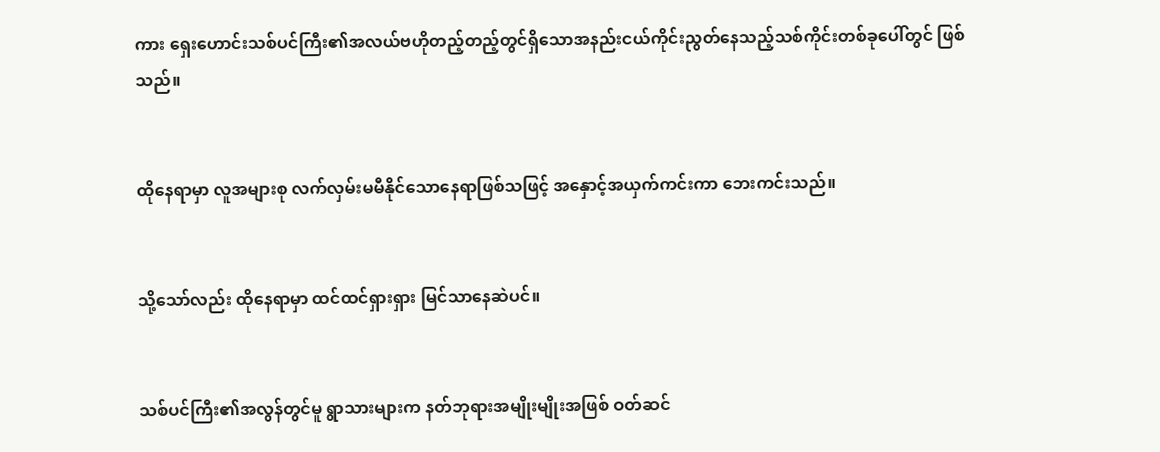ကား ရှေးဟောင်းသစ်ပင်ကြီး၏အလယ်ဗဟိုတည့်တည့်တွင်ရှိသောအနည်းငယ်ကိုင်းညွတ်နေသည့်သစ်ကိုင်းတစ်ခုပေါ်တွင် ဖြစ်သည်။


ထိုနေရာမှာ လူအများစု လက်လှမ်းမမီနိုင်သောနေရာဖြစ်သဖြင့် အနှောင့်အယှက်ကင်းကာ ဘေးကင်းသည်။


သို့သော်လည်း ထိုနေရာမှာ ထင်ထင်ရှားရှား မြင်သာနေဆဲပင်။


သစ်ပင်ကြီး၏အလွန်တွင်မူ ရွာသားများက နတ်ဘုရားအမျိုးမျိုးအဖြစ် ဝတ်ဆင်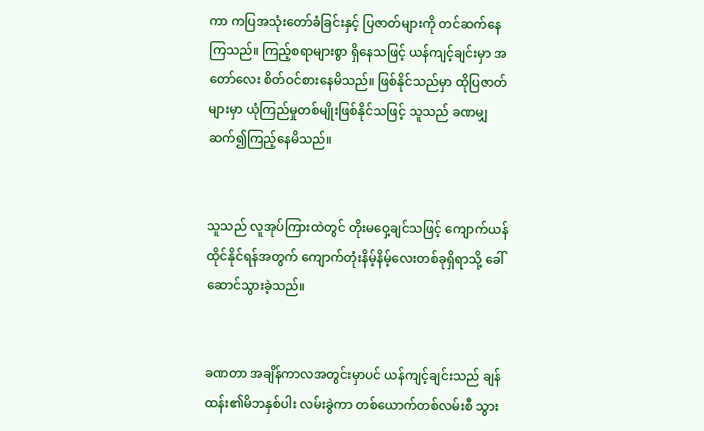ကာ ကပြအသုံးတော်ခံခြင်းနှင့် ပြဇာတ်များကို တင်ဆက်နေကြသည်။ ကြည့်စရာများစွာ ရှိနေသဖြင့် ယန်ကျင့်ချင်းမှာ အတော်လေး စိတ်ဝင်စားနေမိသည်။ ဖြစ်နိုင်သည်မှာ ထိုပြဇာတ်များမှာ ယုံကြည်မှုတစ်မျိုးဖြစ်နိုင်သဖြင့် သူသည် ခဏမျှ ဆက်၍ကြည့်နေမိသည်။


သူသည် လူအုပ်ကြားထဲတွင် တိုးမဝှေ့ချင်သဖြင့် ကျောက်ယန် ထိုင်နိုင်ရန်အတွက် ကျောက်တုံးနိမ့်နိမ့်လေးတစ်ခုရှိရာသို့ ခေါ်ဆောင်သွားခဲ့သည်။


ခဏတာ အချိန်ကာလအတွင်းမှာပင် ယန်ကျင့်ချင်းသည် ချန်ထန်း၏မိဘနှစ်ပါး လမ်းခွဲကာ တစ်ယောက်တစ်လမ်းစီ သွား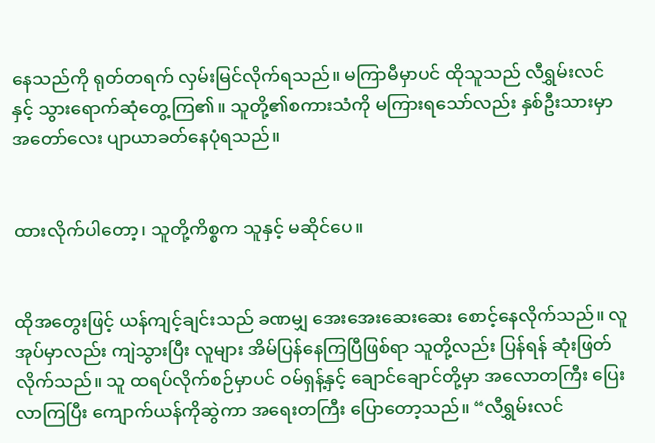နေသည်ကို ရုတ်တရက် လှမ်းမြင်လိုက်ရသည်။ မကြာမီမှာပင် ထိုသူသည် လီရွှမ်းလင်နှင့် သွားရောက်ဆုံတွေ့ကြ၏။ သူတို့၏စကားသံကို မကြားရသော်လည်း နှစ်ဦးသားမှာ အတော်လေး ပျာယာခတ်နေပုံရသည်။


ထားလိုက်ပါတော့၊ သူတို့ကိစ္စက သူနှင့် မဆိုင်ပေ။


ထိုအတွေးဖြင့် ယန်ကျင့်ချင်းသည် ခဏမျှ အေးအေးဆေးဆေး စောင့်နေလိုက်သည်။ လူအုပ်မှာလည်း ကျဲသွားပြီး လူများ အိမ်ပြန်နေကြပြီဖြစ်ရာ သူတို့လည်း ပြန်ရန် ဆုံးဖြတ်လိုက်သည်။ သူ ထရပ်လိုက်စဉ်မှာပင် ဝမ်ရှန့်နှင့် ချောင်ချောင်တို့မှာ အလောတကြီး ပြေးလာကြပြီး ကျောက်ယန်ကိုဆွဲကာ အရေးတကြီး ပြောတော့သည်။ “လီရွှမ်းလင်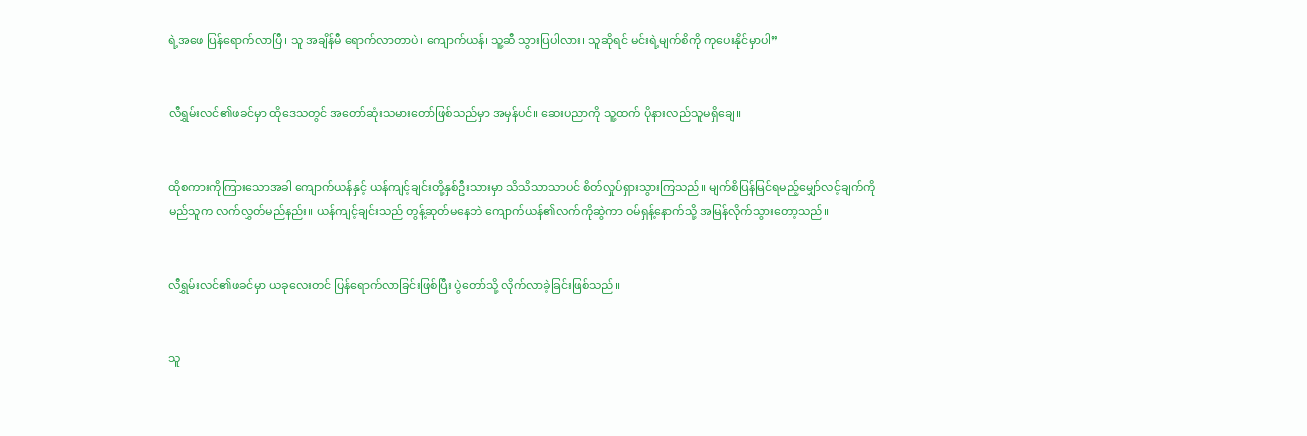ရဲ့အဖေ ပြန်ရောက်လာပြီ၊ သူ အချိန်မီ ရောက်လာတာပဲ၊ ကျောက်ယန်၊ သူ့ဆီ သွားပြပါလား၊ သူဆိုရင် မင်းရဲ့မျက်စိကို ကုပေးနိုင်မှာပါ”


လီရွှမ်းလင်၏ဖခင်မှာ ထိုဒေသတွင် အတော်ဆုံးသမားတော်ဖြစ်သည်မှာ အမှန်ပင်။ ဆေးပညာကို သူ့ထက် ပိုနားလည်သူမရှိချေ။


ထိုစကားကိုကြားသောအခါ ကျောက်ယန်နှင့် ယန်ကျင့်ချင်းတို့နှစ်ဦးသားမှာ သိသိသာသာပင် စိတ်လှုပ်ရှားသွားကြသည်။ မျက်စိပြန်မြင်ရမည့်မျှော်လင့်ချက်ကို မည်သူက လက်လွှတ်မည်နည်း။ ယန်ကျင့်ချင်းသည် တွန့်ဆုတ်မနေဘဲ ကျောက်ယန်၏လက်ကိုဆွဲကာ ဝမ်ရှန့်နောက်သို့ အမြန်လိုက်သွားတော့သည်။


လီရွှမ်းလင်၏ဖခင်မှာ ယခုလေးတင် ပြန်ရောက်လာခြင်းဖြစ်ပြီး ပွဲတော်သို့ လိုက်လာခဲ့ခြင်းဖြစ်သည်။


သူ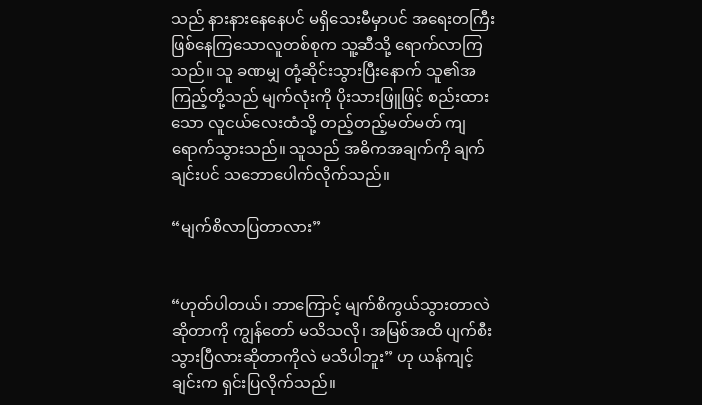သည် နားနားနေနေပင် မရှိသေးမီမှာပင် အရေးတကြီး ဖြစ်နေကြသောလူတစ်စုက သူ့ဆီသို့ ရောက်လာကြသည်။ သူ ခဏမျှ တုံ့ဆိုင်းသွားပြီးနောက် သူ၏အကြည့်တို့သည် မျက်လုံးကို ပိုးသားဖြူဖြင့် စည်းထားသော လူငယ်လေးထံသို့ တည့်တည့်မတ်မတ် ကျရောက်သွားသည်။ သူသည် အဓိကအချက်ကို ချက်ချင်းပင် သဘောပေါက်လိုက်သည်။

“မျက်စိလာပြတာလား”


“ဟုတ်ပါတယ်၊ ဘာကြောင့် မျက်စိကွယ်သွားတာလဲဆိုတာကို ကျွန်တော် မသိသလို၊ အမြစ်အထိ ပျက်စီးသွားပြီလားဆိုတာကိုလဲ မသိပါဘူး” ဟု ယန်ကျင့်ချင်းက ရှင်းပြလိုက်သည်။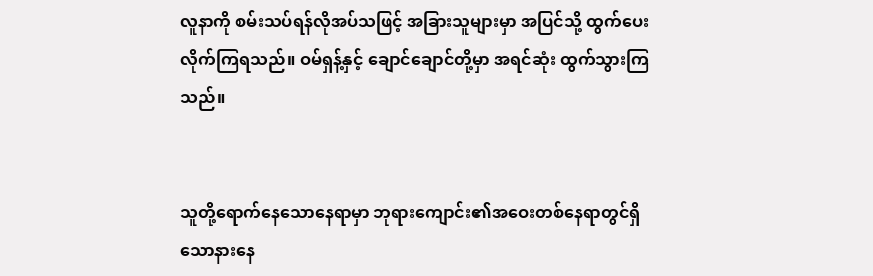လူနာကို စမ်းသပ်ရန်လိုအပ်သဖြင့် အခြားသူများမှာ အပြင်သို့ ထွက်ပေးလိုက်ကြရသည်။ ဝမ်ရှန့်နှင့် ချောင်ချောင်တို့မှာ အရင်ဆုံး ထွက်သွားကြသည်။


သူတို့ရောက်နေသောနေရာမှာ ဘုရားကျောင်း၏အဝေးတစ်နေရာတွင်ရှိသောနားနေ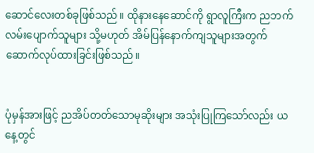ဆောင်လေးတစ်ခုဖြစ်သည်။ ထိုနားနေဆောင်ကို ရွာလူကြီးက ညဘက် လမ်းပျောက်သူများ သို့မဟုတ် အိမ်ပြန်နောက်ကျသူများအတွက် ဆောက်လုပ်ထားခြင်းဖြစ်သည်။


ပုံမှန်အားဖြင့် ညအိပ်တတ်သောမုဆိုးများ အသုံးပြုကြသော်လည်း ယနေ့တွင်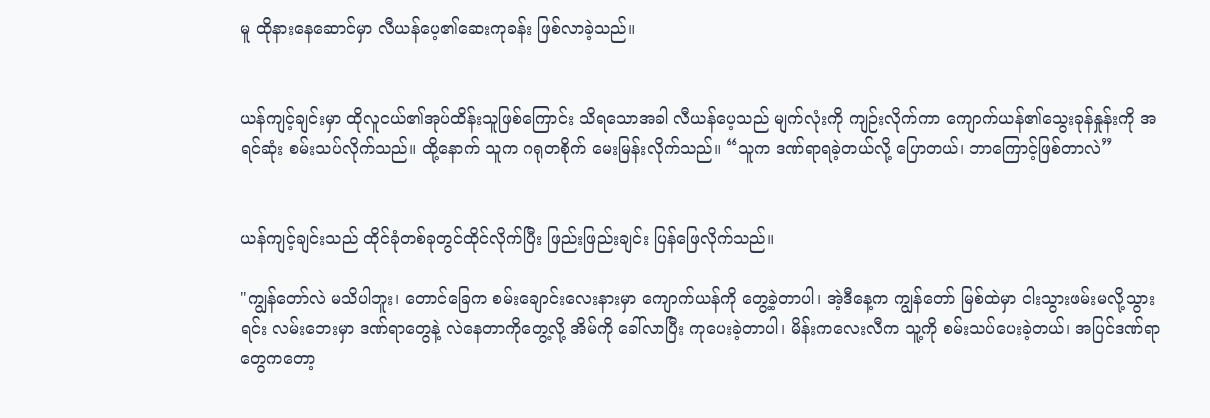မူ ထိုနားနေဆောင်မှာ လီယန်ပေ့၏ဆေးကုခန်း ဖြစ်လာခဲ့သည်။


ယန်ကျင့်ချင်းမှာ ထိုလူငယ်၏အုပ်ထိန်းသူဖြစ်ကြောင်း သိရသောအခါ လီယန်ပေ့သည် မျက်လုံးကို ကျဉ်းလိုက်ကာ ကျောက်ယန်၏သွေးခုန်နှုန်းကို အရင်ဆုံး စမ်းသပ်လိုက်သည်။ ထို့နောက် သူက ဂရုတစိုက် မေးမြန်းလိုက်သည်။ “သူက ဒဏ်ရာရခဲ့တယ်လို့ ပြောတယ်၊ ဘာကြောင့်ဖြစ်တာလဲ”


ယန်ကျင့်ချင်းသည် ထိုင်ခုံတစ်ခုတွင်ထိုင်လိုက်ပြီး ဖြည်းဖြည်းချင်း ပြန်ဖြေလိုက်သည်။

"ကျွန်တော်လဲ မသိပါဘူး၊ တောင်ခြေက စမ်းချောင်းလေးနားမှာ ကျောက်ယန်ကို တွေ့ခဲ့တာပါ၊ အဲ့ဒီနေ့က ကျွန်တော် မြစ်ထဲမှာ ငါးသွားဖမ်းမလို့သွားရင်း လမ်းဘေးမှာ ဒဏ်ရာတွေနဲ့ လဲနေတာကိုတွေ့လို့ အိမ်ကို ခေါ်လာပြီး ကုပေးခဲ့တာပါ၊ မိန်းကလေးလီက သူ့ကို စမ်းသပ်ပေးခဲ့တယ်၊ အပြင်ဒဏ်ရာတွေကတော့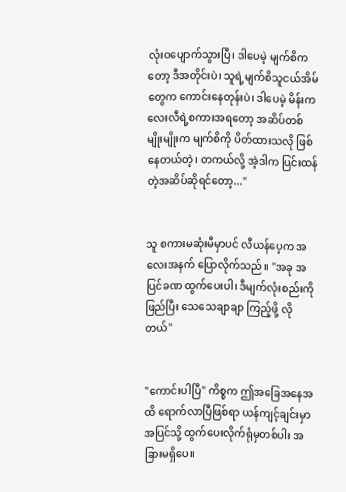လုံးဝပျောက်သွားပြီ၊ ဒါပေမဲ့ မျက်စိကတော့ ဒီအတိုင်းပဲ၊ သူရဲ့မျက်စိသူငယ်အိမ်တွေက ကောင်းနေတုန်းပဲ၊ ဒါပေမဲ့ မိန်းကလေးလီရဲ့စကားအရတော့ အဆိပ်တစ်မျိုးမျိုးက မျက်စိကို ပိတ်ထားသလို ဖြစ်နေတယ်တဲ့၊ တကယ်လို့ အဲ့ဒါက ပြင်းထန်တဲ့အဆိပ်ဆိုရင်တော့..."


သူ စကားမဆုံးမီမှာပင် လီယန်ပေ့က အလေးအနက် ပြောလိုက်သည်။ "အခု အပြင်ခဏ ထွက်ပေးပါ၊ ဒီမျက်လုံးစည်းကို ဖြည်ပြီး သေသေချာချာ ကြည့်ဖို့ လိုတယ်"


"ကောင်းပါပြီ" ကိစ္စက ဤအခြေအနေအထိ ရောက်လာပြီဖြစ်ရာ ယန်ကျင့်ချင်းမှာ အပြင်သို့ ထွက်ပေးလိုက်ရုံမှတစ်ပါး အခြားမရှိပေ။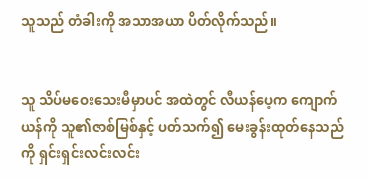သူသည် တံခါးကို အသာအယာ ပိတ်လိုက်သည်။


သူ သိပ်မဝေးသေးမီမှာပင် အထဲတွင် လီယန်ပေ့က ကျောက်ယန်ကို သူ၏ဇာစ်မြစ်နှင့် ပတ်သက်၍ မေးခွန်းထုတ်နေသည်ကို ရှင်းရှင်းလင်းလင်း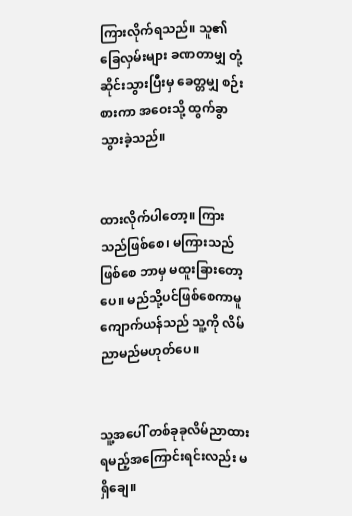ကြားလိုက်ရသည်။ သူ၏ ခြေလှမ်းများ ခဏတာမျှ တုံ့ဆိုင်းသွားပြီးမှ ခေတ္တမျှ စဉ်းစားကာ အဝေးသို့ ထွက်ခွာသွားခဲ့သည်။


ထားလိုက်ပါတော့။ ကြားသည်ဖြစ်စေ၊ မကြားသည်ဖြစ်စေ ဘာမှ မထူးခြားတော့ပေ။ မည်သို့ပင်ဖြစ်စေကာမူ ကျောက်ယန်သည် သူ့ကို လိမ်ညာမည်မဟုတ်ပေ။


သူ့အပေါ် တစ်ခုခုလိမ်ညာထားရမည့်အကြောင်းရင်းလည်း မရှိချေ။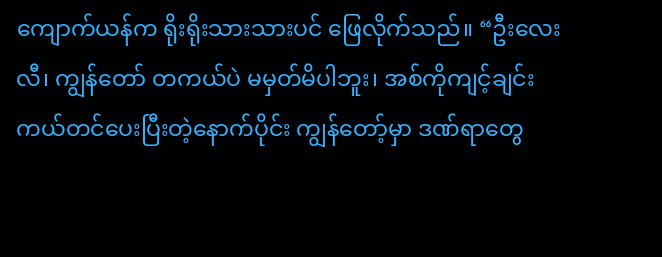ကျောက်ယန်က ရိုးရိုးသားသားပင် ဖြေလိုက်သည်။ “ဦးလေးလီ၊ ကျွန်တော် တကယ်ပဲ မမှတ်မိပါဘူး၊ အစ်ကိုကျင့်ချင်း ကယ်တင်ပေးပြီးတဲ့နောက်ပိုင်း ကျွန်တော့်မှာ ဒဏ်ရာတွေ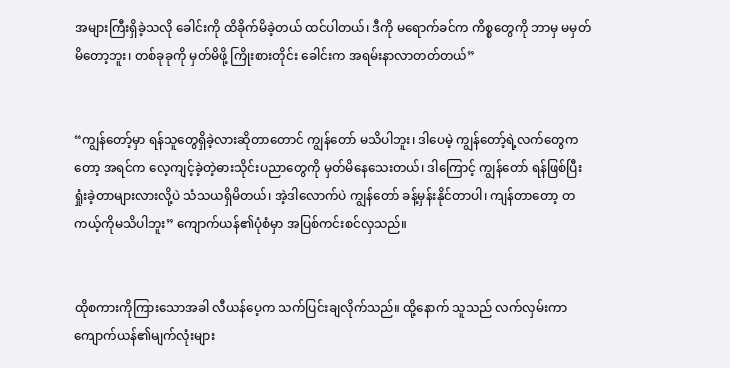အများကြီးရှိခဲ့သလို ခေါင်းကို ထိခိုက်မိခဲ့တယ် ထင်ပါတယ်၊ ဒီကို မရောက်ခင်က ကိစ္စတွေကို ဘာမှ မမှတ်မိတော့ဘူး၊ တစ်ခုခုကို မှတ်မိဖို့ ကြိုးစားတိုင်း ခေါင်းက အရမ်းနာလာတတ်တယ်”


“ကျွန်တော့်မှာ ရန်သူတွေရှိခဲ့လားဆိုတာတောင် ကျွန်တော် မသိပါဘူး၊ ဒါပေမဲ့ ကျွန်တော့်ရဲ့လက်တွေကတော့ အရင်က လေ့ကျင့်ခဲ့တဲ့ဓားသိုင်းပညာတွေကို မှတ်မိနေသေးတယ်၊ ဒါကြောင့် ကျွန်တော် ရန်ဖြစ်ပြီး ရှုံးခဲ့တာများလားလို့ပဲ သံသယရှိမိတယ်၊ အဲ့ဒါလောက်ပဲ ကျွန်တော် ခန့်မှန်းနိုင်တာပါ၊ ကျန်တာတော့ တကယ့်ကိုမသိပါဘူး” ကျောက်ယန်၏ပုံစံမှာ အပြစ်ကင်းစင်လှသည်။


ထိုစကားကိုကြားသောအခါ လီယန်ပေ့က သက်ပြင်းချလိုက်သည်။ ထို့နောက် သူသည် လက်လှမ်းကာ ကျောက်ယန်၏မျက်လုံးများ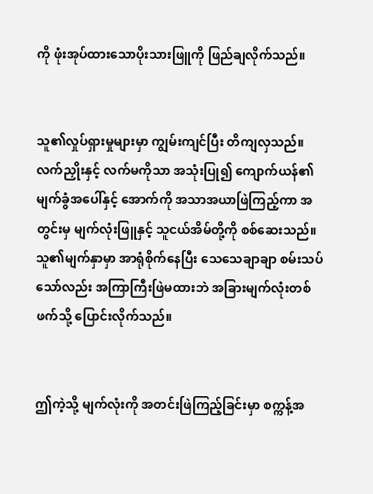ကို ဖုံးအုပ်ထားသောပိုးသားဖြူကို ဖြည်ချလိုက်သည်။


သူ၏လှုပ်ရှားမှုများမှာ ကျွမ်းကျင်ပြီး တိကျလှသည်။ လက်ညှိုးနှင့် လက်မကိုသာ အသုံးပြု၍ ကျောက်ယန်၏မျက်ခွံအပေါ်နှင့် အောက်ကို အသာအယာဖြဲကြည့်ကာ အတွင်းမှ မျက်လုံးဖြူနှင့် သူငယ်အိမ်တို့ကို စစ်ဆေးသည်။ သူ၏မျက်နှာမှာ အာရုံစိုက်နေပြီး သေသေချာချာ စမ်းသပ်သော်လည်း အကြာကြီးဖြဲမထားဘဲ အခြားမျက်လုံးတစ်ဖက်သို့ ပြောင်းလိုက်သည်။


ဤကဲ့သို့ မျက်လုံးကို အတင်းဖြဲကြည့်ခြင်းမှာ စက္ကန့်အ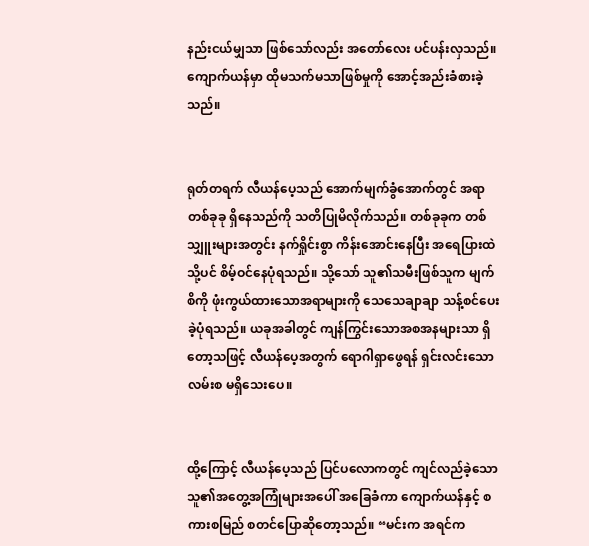နည်းငယ်မျှသာ ဖြစ်သော်လည်း အတော်လေး ပင်ပန်းလှသည်။ ကျောက်ယန်မှာ ထိုမသက်မသာဖြစ်မှုကို အောင့်အည်းခံစားခဲ့သည်။


ရုတ်တရက် လီယန်ပေ့သည် အောက်မျက်ခွံအောက်တွင် အရာတစ်ခုခု ရှိနေသည်ကို သတိပြုမိလိုက်သည်။ တစ်ခုခုက တစ်သျှူးများအတွင်း နက်ရှိုင်းစွာ ကိန်းအောင်းနေပြီး အရေပြားထဲသို့ပင် စိမ့်ဝင်နေပုံရသည်။ သို့သော် သူ၏သမီးဖြစ်သူက မျက်စိကို ဖုံးကွယ်ထားသောအရာများကို သေသေချာချာ သန့်စင်ပေးခဲ့ပုံရသည်။ ယခုအခါတွင် ကျန်ကြွင်းသောအစအနများသာ ရှိတော့သဖြင့် လီယန်ပေ့အတွက် ရောဂါရှာဖွေရန် ရှင်းလင်းသောလမ်းစ မရှိသေးပေ။


ထို့ကြောင့် လီယန်ပေ့သည် ပြင်ပလောကတွင် ကျင်လည်ခဲ့သောသူ၏အတွေ့အကြုံများအပေါ် အခြေခံကာ ကျောက်ယန်နှင့် စကားစမြည် စတင်ပြောဆိုတော့သည်။ “မင်းက အရင်က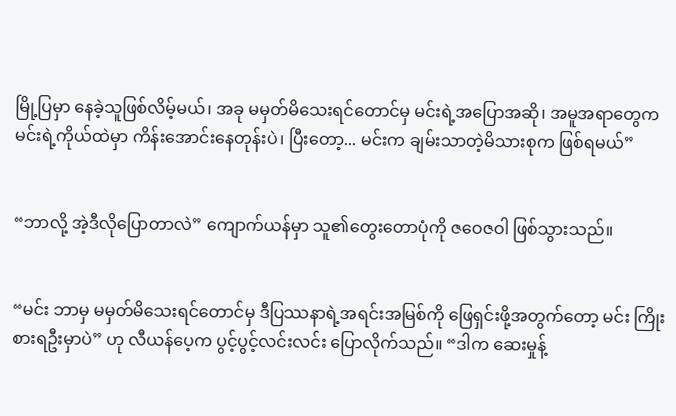မြို့ပြမှာ နေခဲ့သူဖြစ်လိမ့်မယ်၊ အခု မမှတ်မိသေးရင်တောင်မှ မင်းရဲ့အပြောအဆို၊ အမူအရာတွေက မင်းရဲ့ကိုယ်ထဲမှာ ကိန်းအောင်းနေတုန်းပဲ၊ ပြီးတော့... မင်းက ချမ်းသာတဲ့မိသားစုက ဖြစ်ရမယ်”


“ဘာလို့ အဲ့ဒီလိုပြောတာလဲ” ကျောက်ယန်မှာ သူ၏တွေးတောပုံကို ဇဝေဇဝါ ဖြစ်သွားသည်။


“မင်း ဘာမှ မမှတ်မိသေးရင်တောင်မှ ဒီပြဿနာရဲ့အရင်းအမြစ်ကို ဖြေရှင်းဖို့အတွက်တော့ မင်း ကြိုးစားရဦးမှာပဲ” ဟု လီယန်ပေ့က ပွင့်ပွင့်လင်းလင်း ပြောလိုက်သည်။ “ဒါက ဆေးမှုန့်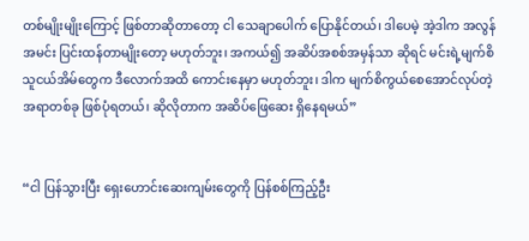တစ်မျိုးမျိုးကြောင့် ဖြစ်တာဆိုတာတော့ ငါ သေချာပေါက် ပြောနိုင်တယ်၊ ဒါပေမဲ့ အဲ့ဒါက အလွန်အမင်း ပြင်းထန်တာမျိုးတော့ မဟုတ်ဘူး၊ အကယ်၍ အဆိပ်အစစ်အမှန်သာ ဆိုရင် မင်းရဲ့မျက်စိသူငယ်အိမ်တွေက ဒီလောက်အထိ ကောင်းနေမှာ မဟုတ်ဘူး၊ ဒါက မျက်စိကွယ်စေအောင်လုပ်တဲ့အရာတစ်ခု ဖြစ်ပုံရတယ်၊ ဆိုလိုတာက အဆိပ်ဖြေဆေး ရှိနေရမယ်”


“ငါ ပြန်သွားပြီး ရှေးဟောင်းဆေးကျမ်းတွေကို ပြန်စစ်ကြည့်ဦး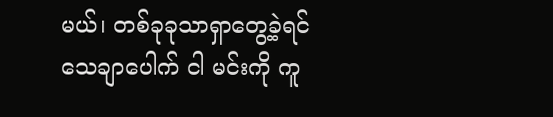မယ်၊ တစ်ခုခုသာရှာတွေ့ခဲ့ရင် သေချာပေါက် ငါ မင်းကို ကူ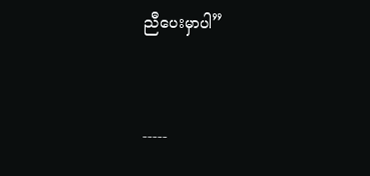ညီပေးမှာပါ”


-----